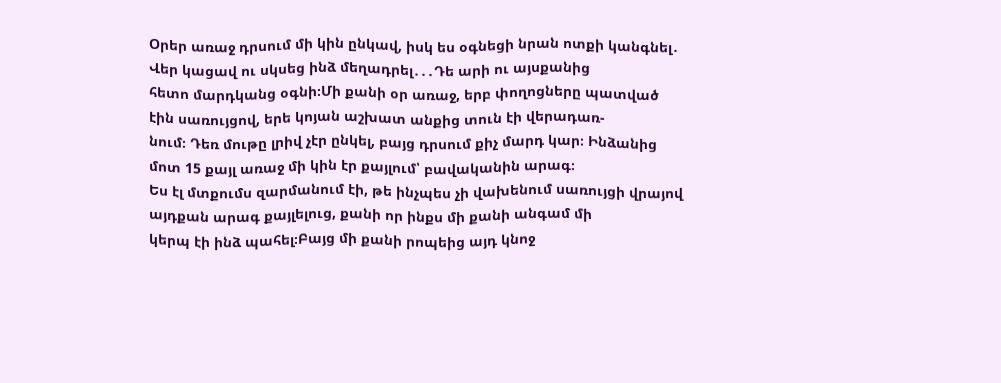Օրեր առաջ դրսում մի կին ընկավ, իսկ ես օգնեցի նրան ոտքի կանգնել․ Վեր կացավ ու սկսեց ինձ մեղադրել․․․Դե արի ու այսքանից
հետո մարդկանց օգնի։Մի քանի օր առաջ, երբ փողոցները պատված էին սառույցով, երե կոյան աշխատ անքից տուն էի վերադառ-
նում։ Դեռ մութը լրիվ չէր ընկել, բայց դրսում քիչ մարդ կար։ Ինձանից մոտ 15 քայլ առաջ մի կին էր քայլում՝ բավականին արագ։
Ես էլ մտքումս զարմանում էի, թե ինչպես չի վախենում սառույցի վրայով այդքան արագ քայլելուց, քանի որ ինքս մի քանի անգամ մի
կերպ էի ինձ պահել։Բայց մի քանի րոպեից այդ կնոջ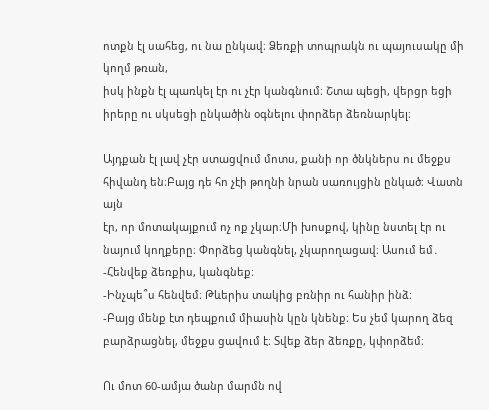ոտքն էլ սահեց, ու նա ընկավ։ Ձեռքի տոպրակն ու պայուսակը մի կողմ թռան,
իսկ ինքն էլ պառկել էր ու չէր կանգնում։ Շտա պեցի, վերցր եցի իրերը ու սկսեցի ընկածին օգնելու փորձեր ձեռնարկել։

Այդքան էլ լավ չէր ստացվում մոտս, քանի որ ծնկներս ու մեջքս հիվանդ են։Բայց դե հո չէի թողնի նրան սառույցին ընկած։ Վատն այն
էր, որ մոտակայքում ոչ ոք չկար։Մի խոսքով, կինը նստել էր ու նայում կողքերը։ Փորձեց կանգնել, չկարողացավ։ Ասում եմ․
-Հենվեք ձեռքիս, կանգնեք։
-Ինչպե՞ս հենվեմ։ Թևերիս տակից բռնիր ու հանիր ինձ։
-Բայց մենք էտ դեպքում միասին կըն կնենք։ Ես չեմ կարող ձեզ բարձրացնել, մեջքս ցավում է։ Տվեք ձեր ձեռքը, կփորձեմ։

Ու մոտ 60-ամյա ծանր մարմն ով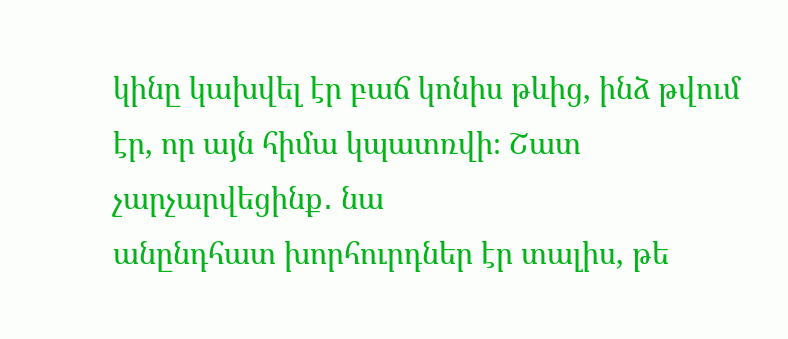կինը կախվել էր բաճ կոնիս թևից, ինձ թվում էր, որ այն հիմա կպատռվի։ Շատ չարչարվեցինք․ նա
անընդհատ խորհուրդներ էր տալիս, թե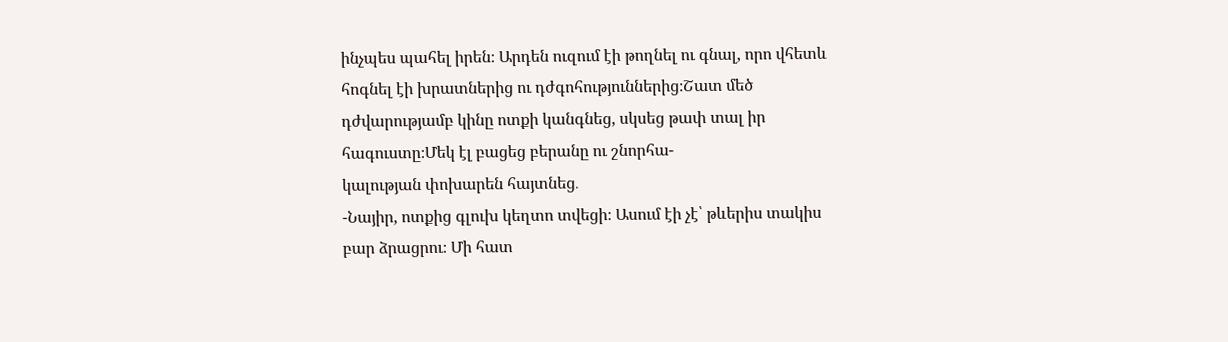ինչպես պահել իրեն։ Արդեն ուզում էի թողնել ու գնալ, որո վհետև հոգնել էի խրատներից ու դժգոհություններից։Շատ մեծ դժվարությամբ կինը ոտքի կանգնեց, սկսեց թափ տալ իր հագուստը։Մեկ էլ բացեց բերանը ու շնորհա-
կալության փոխարեն հայտնեց․
-Նայիր, ոտքից գլուխ կեղտո տվեցի։ Ասում էի չէ՝ թևերիս տակիս բար ձրացրու։ Մի հատ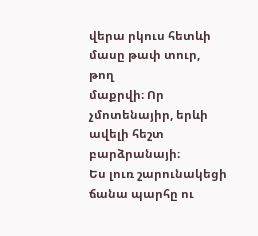վերա րկուս հետևի մասը թափ տուր, թող
մաքրվի։ Որ չմոտենայիր, երևի ավելի հեշտ բարձրանայի։
Ես լուռ շարունակեցի ճանա պարհը ու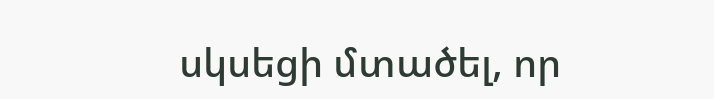սկսեցի մտածել, որ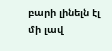բարի լինելն էլ մի լավ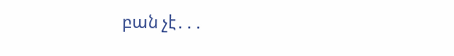բան չէ․․․